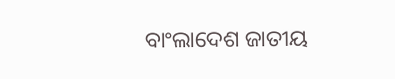ବାଂଲାଦେଶ ଜାତୀୟ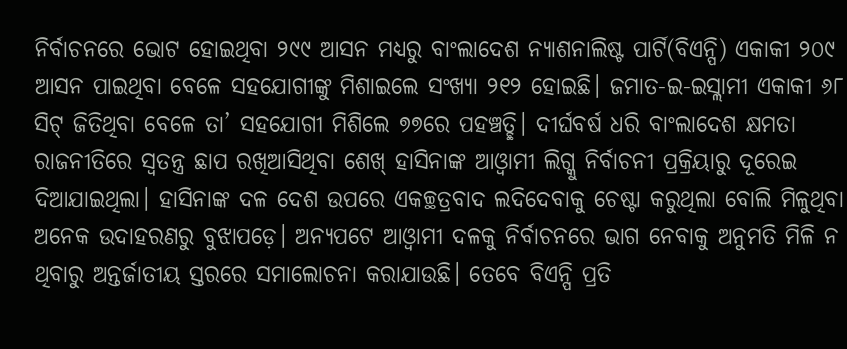ନିର୍ବାଚନରେ ଭୋଟ ହୋଇଥିବା ୨୯୯ ଆସନ ମଧ୍ୟରୁ ବାଂଲାଦେଶ ନ୍ୟାଶନାଲିଷ୍ଟ ପାର୍ଟି(ବିଏନ୍ପି) ଏକାକୀ ୨୦୯ ଆସନ ପାଇଥିବା ବେଳେ ସହଯୋଗୀଙ୍କୁ ମିଶାଇଲେ ସଂଖ୍ୟା ୨୧୨ ହୋଇଛି। ଜମାତ-ଇ-ଇସ୍ଲାମୀ ଏକାକୀ ୬୮ ସିଟ୍ ଜିତିଥିବା ବେଳେ ତା’ ସହଯୋଗୀ ମିଶିଲେ ୭୭ରେ ପହଞ୍ଚତ୍ଛି। ଦୀର୍ଘବର୍ଷ ଧରି ବାଂଲାଦେଶ କ୍ଷମତା ରାଜନୀତିରେ ସ୍ବତନ୍ତ୍ର ଛାପ ରଖିଆସିଥିବା ଶେଖ୍ ହାସିନାଙ୍କ ଆଓ୍ବାମୀ ଲିଗ୍କୁ ନିର୍ବାଚନୀ ପ୍ରକ୍ରିୟାରୁ ଦୂରେଇ ଦିଆଯାଇଥିଲା। ହାସିନାଙ୍କ ଦଳ ଦେଶ ଉପରେ ଏକଚ୍ଛତ୍ରବାଦ ଲଦିଦେବାକୁ ଚେଷ୍ଟା କରୁଥିଲା ବୋଲି ମିଳୁଥିବା ଅନେକ ଉଦାହରଣରୁ ବୁଝାପଡ଼େ। ଅନ୍ୟପଟେ ଆଓ୍ବାମୀ ଦଳକୁ ନିର୍ବାଚନରେ ଭାଗ ନେବାକୁ ଅନୁମତି ମିଳି ନ ଥିବାରୁ ଅନ୍ତର୍ଜାତୀୟ ସ୍ତରରେ ସମାଲୋଚନା କରାଯାଉଛି। ତେବେ ବିଏନ୍ପି ପ୍ରତି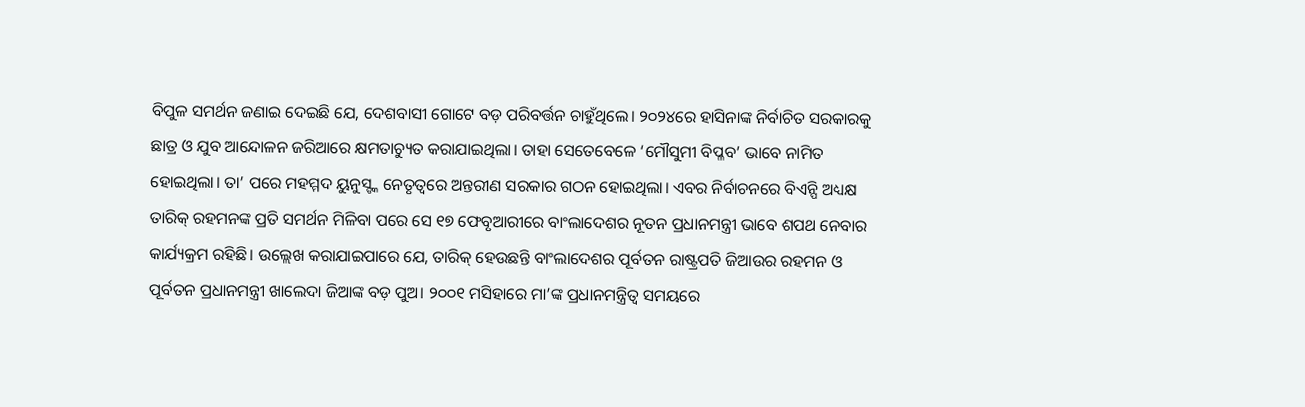ବିପୁଳ ସମର୍ଥନ ଜଣାଇ ଦେଇଛି ଯେ, ଦେଶବାସୀ ଗୋଟେ ବଡ଼ ପରିବର୍ତ୍ତନ ଚାହୁଁଥିଲେ। ୨୦୨୪ରେ ହାସିନାଙ୍କ ନିର୍ବାଚିତ ସରକାରକୁ ଛାତ୍ର ଓ ଯୁବ ଆନ୍ଦୋଳନ ଜରିଆରେ କ୍ଷମତାଚ୍ୟୁତ କରାଯାଇଥିଲା। ତାହା ସେତେବେଳେ ‘ମୌସୁମୀ ବିପ୍ଳବ’ ଭାବେ ନାମିତ ହୋଇଥିଲା। ତା’ ପରେ ମହମ୍ମଦ ୟୁନୁସ୍ଙ୍କ ନେତୃତ୍ୱରେ ଅନ୍ତରୀଣ ସରକାର ଗଠନ ହୋଇଥିଲା। ଏବର ନିର୍ବାଚନରେ ବିଏନ୍ପି ଅଧ୍ୟକ୍ଷ ତାରିକ୍ ରହମନଙ୍କ ପ୍ରତି ସମର୍ଥନ ମିଳିବା ପରେ ସେ ୧୭ ଫେବୃଆରୀରେ ବାଂଲାଦେଶର ନୂତନ ପ୍ରଧାନମନ୍ତ୍ରୀ ଭାବେ ଶପଥ ନେବାର କାର୍ଯ୍ୟକ୍ରମ ରହିଛି। ଉଲ୍ଲେଖ କରାଯାଇପାରେ ଯେ, ତାରିକ୍ ହେଉଛନ୍ତି ବାଂଲାଦେଶର ପୂର୍ବତନ ରାଷ୍ଟ୍ରପତି ଜିଆଉର ରହମନ ଓ ପୂର୍ବତନ ପ୍ରଧାନମନ୍ତ୍ରୀ ଖାଲେଦା ଜିଆଙ୍କ ବଡ଼ ପୁଅ। ୨୦୦୧ ମସିହାରେ ମା’ଙ୍କ ପ୍ରଧାନମନ୍ତ୍ରିତ୍ୱ ସମୟରେ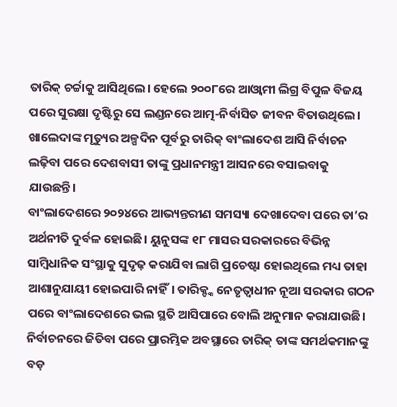ତାରିକ୍ ଚର୍ଚ୍ଚାକୁ ଆସିଥିଲେ। ହେଲେ ୨୦୦୮ରେ ଆଓ୍ବାମୀ ଲିଗ୍ର ବିପୁଳ ବିଜୟ ପରେ ସୁରକ୍ଷା ଦୃଷ୍ଟିରୁ ସେ ଲଣ୍ଡନରେ ଆତ୍ମ-ନିର୍ବାସିତ ଜୀବନ ବିତାଉଥିଲେ। ଖାଲେଦାଙ୍କ ମୃତ୍ୟୁର ଅଳ୍ପଦିନ ପୂର୍ବରୁ ତାରିକ୍ ବାଂଲାଦେଶ ଆସି ନିର୍ବାଚନ ଲଢ଼ିବା ପରେ ଦେଶବାସୀ ତାଙ୍କୁ ପ୍ରଧାନମନ୍ତ୍ରୀ ଆସନରେ ବସାଇବାକୁ ଯାଉଛନ୍ତି।
ବାଂଲାଦେଶରେ ୨୦୨୪ରେ ଆଭ୍ୟନ୍ତରୀଣ ସମସ୍ୟା ଦେଖାଦେବା ପରେ ତା’ର ଅର୍ଥନୀତି ଦୁର୍ବଳ ହୋଇଛି। ୟୁନୁସଙ୍କ ୧୮ ମାସର ସରକାରରେ ବିଭିନ୍ନ ସାମ୍ବିଧାନିକ ସଂସ୍ଥାକୁ ସୁଦୃଢ଼ କରାଯିବା ଲାଗି ପ୍ରଚେଷ୍ଟା ହୋଇଥିଲେ ମଧ୍ୟ ତାହା ଆଶାନୁଯାୟୀ ହୋଇପାରି ନାହିଁ। ତାରିକ୍ଙ୍କ ନେତୃତ୍ୱାଧୀନ ନୂଆ ସରକାର ଗଠନ ପରେ ବାଂଲାଦେଶରେ ଭଲ ସ୍ଥତି ଆସିପାରେ ବୋଲି ଅନୁମାନ କରାଯାଉଛି। ନିର୍ବାଚନରେ ଜିତିବା ପରେ ପ୍ରାରମ୍ଭିକ ଅବସ୍ଥାରେ ତାରିକ୍ ତାଙ୍କ ସମର୍ଥକମାନଙ୍କୁ ବଡ଼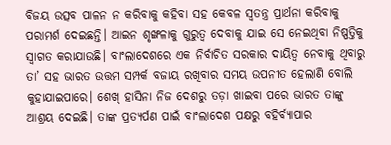ବିଜୟ ଉତ୍ସବ ପାଳନ ନ କରିବାକୁ କହିବା ସହ କେବଳ ସ୍ବତନ୍ତ୍ର ପ୍ରାର୍ଥନା କରିବାକୁ ପରାମର୍ଶ ଦେଇଛନ୍ତି। ଆଇନ ଶୃଙ୍ଖଳାକୁ ଗୁରୁତ୍ୱ ଦେବାକୁ ଯାଇ ସେ ନେଇଥିବା ନିଷ୍ପତ୍ତିକୁ ସ୍ବାଗତ କରାଯାଉଛି। ବାଂଲାଦେଶରେ ଏକ ନିର୍ବାଚିତ ସରକାର ଦାୟିତ୍ୱ ନେବାକୁ ଥିବାରୁ ତା’ ସହ ଭାରତ ଉତ୍ତମ ସମ୍ପର୍କ ବଜାୟ ରଖିବାର ସମୟ ଉପନୀତ ହେଲାଣି ବୋଲି କୁହାଯାଇପାରେ। ଶେଖ୍ ହାସିନା ନିଜ ଦେଶରୁ ତଡ଼ା ଖାଇବା ପରେ ଭାରତ ତାଙ୍କୁ ଆଶ୍ରୟ ଦେଇଛି। ତାଙ୍କ ପ୍ରତ୍ୟର୍ପଣ ପାଇଁ ବାଂଲାଦେଶ ପକ୍ଷରୁ ବହିର୍ବ୍ୟାପାର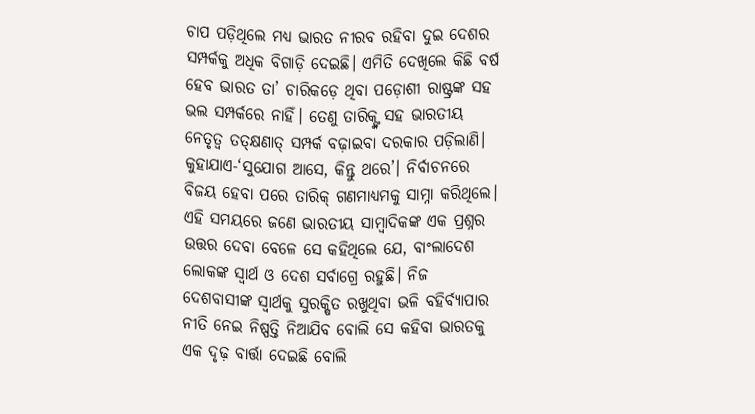ଚାପ ପଡ଼ିଥିଲେ ମଧ୍ୟ ଭାରତ ନୀରବ ରହିବା ଦୁଇ ଦେଶର ସମ୍ପର୍କକୁ ଅଧିକ ବିଗାଡ଼ି ଦେଇଛି। ଏମିତି ଦେଖିଲେ କିଛି ବର୍ଷ ହେବ ଭାରତ ତା’ ଚାରିକଡ଼େ ଥିବା ପଡ଼ୋଶୀ ରାଷ୍ଟ୍ରଙ୍କ ସହ ଭଲ ସମ୍ପର୍କରେ ନାହିଁ। ତେଣୁ ତାରିକ୍ଙ୍କ ସହ ଭାରତୀୟ ନେତୃତ୍ୱ ତତ୍କ୍ଷଣାତ୍ ସମ୍ପର୍କ ବଢ଼ାଇବା ଦରକାର ପଡ଼ିଲାଣି। କୁହାଯାଏ-‘ସୁଯୋଗ ଆସେ, କିନ୍ତୁ ଥରେ’। ନିର୍ବାଚନରେ ବିଜୟ ହେବା ପରେ ତାରିକ୍ ଗଣମାଧ୍ୟମକୁ ସାମ୍ନା କରିଥିଲେ। ଏହି ସମୟରେ ଜଣେ ଭାରତୀୟ ସାମ୍ବାଦିକଙ୍କ ଏକ ପ୍ରଶ୍ନର ଉତ୍ତର ଦେବା ବେଳେ ସେ କହିଥିଲେ ଯେ, ବାଂଲାଦେଶ ଲୋକଙ୍କ ସ୍ବାର୍ଥ ଓ ଦେଶ ସର୍ବାଗ୍ରେ ରହୁଛି। ନିଜ ଦେଶବାସୀଙ୍କ ସ୍ବାର୍ଥକୁ ସୁରକ୍ଷିତ ରଖୁଥିବା ଭଳି ବହିର୍ବ୍ୟାପାର ନୀତି ନେଇ ନିଷ୍ପତ୍ତି ନିଆଯିବ ବୋଲି ସେ କହିବା ଭାରତକୁ ଏକ ଦୃଢ଼ ବାର୍ତ୍ତା ଦେଇଛି ବୋଲି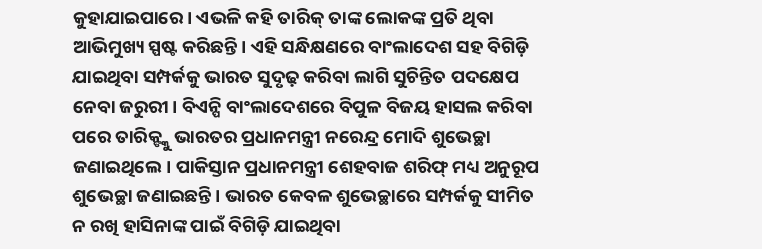କୁହାଯାଇପାରେ। ଏଭଳି କହି ତାରିକ୍ ତାଙ୍କ ଲୋକଙ୍କ ପ୍ରତି ଥିବା ଆଭିମୁଖ୍ୟ ସ୍ପଷ୍ଟ କରିଛନ୍ତି। ଏହି ସନ୍ଧିକ୍ଷଣରେ ବାଂଲାଦେଶ ସହ ବିଗିଡ଼ି ଯାଇଥିବା ସମ୍ପର୍କକୁ ଭାରତ ସୁଦୃଢ଼ କରିବା ଲାଗି ସୁଚିନ୍ତିତ ପଦକ୍ଷେପ ନେବା ଜରୁରୀ। ବିଏନ୍ପି ବାଂଲାଦେଶରେ ବିପୁଳ ବିଜୟ ହାସଲ କରିବା ପରେ ତାରିକ୍ଙ୍କୁ ଭାରତର ପ୍ରଧାନମନ୍ତ୍ରୀ ନରେନ୍ଦ୍ର ମୋଦି ଶୁଭେଚ୍ଛା ଜଣାଇଥିଲେ। ପାକିସ୍ତାନ ପ୍ରଧାନମନ୍ତ୍ରୀ ଶେହବାଜ ଶରିଫ୍ ମଧ୍ୟ ଅନୁରୂପ ଶୁଭେଚ୍ଛା ଜଣାଇଛନ୍ତି। ଭାରତ କେବଳ ଶୁଭେଚ୍ଛାରେ ସମ୍ପର୍କକୁ ସୀମିତ ନ ରଖି ହାସିନାଙ୍କ ପାଇଁ ବିଗିଡ଼ି ଯାଇଥିବା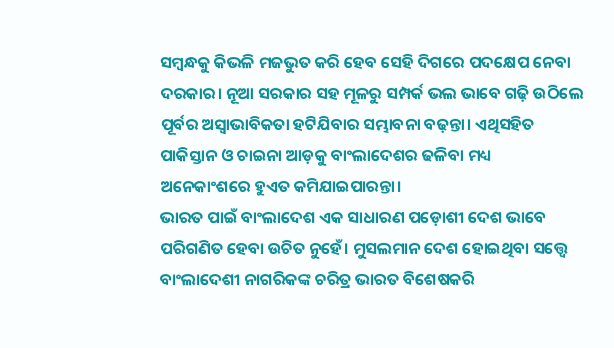ସମ୍ବନ୍ଧକୁ କିଭଳି ମଜଭୁତ କରି ହେବ ସେହି ଦିଗରେ ପଦକ୍ଷେପ ନେବା ଦରକାର। ନୂଆ ସରକାର ସହ ମୂଳରୁ ସମ୍ପର୍କ ଭଲ ଭାବେ ଗଢ଼ି ଉଠିଲେ ପୂର୍ବର ଅସ୍ବାଭାବିକତା ହଟିଯିବାର ସମ୍ଭାବନା ବଢ଼ନ୍ତା। ଏଥିସହିତ ପାକିସ୍ତାନ ଓ ଚାଇନା ଆଡ଼କୁ ବାଂଲାଦେଶର ଢଳିବା ମଧ୍ୟ ଅନେକାଂଶରେ ହୁଏତ କମିଯାଇପାରନ୍ତା।
ଭାରତ ପାଇଁ ବାଂଲାଦେଶ ଏକ ସାଧାରଣ ପଡ଼ୋଶୀ ଦେଶ ଭାବେ ପରିଗଣିତ ହେବା ଉଚିତ ନୁହେଁ। ମୁସଲମାନ ଦେଶ ହୋଇଥିବା ସତ୍ତ୍ୱେ ବାଂଲାଦେଶୀ ନାଗରିକଙ୍କ ଚରିତ୍ର ଭାରତ ବିଶେଷକରି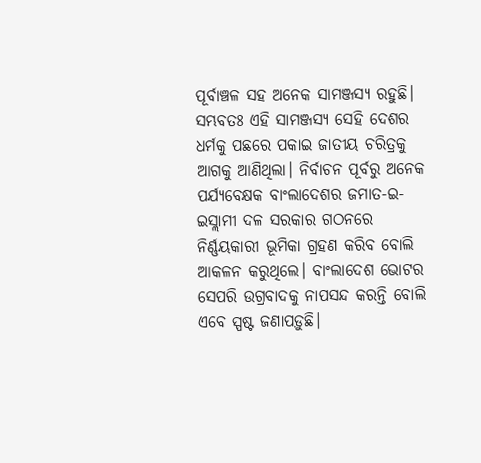ପୂର୍ବାଞ୍ଚଳ ସହ ଅନେକ ସାମଞ୍ଜସ୍ୟ ରହୁଛି। ସମ୍ଭବତଃ ଏହି ସାମଞ୍ଜସ୍ୟ ସେହି ଦେଶର ଧର୍ମକୁ ପଛରେ ପକାଇ ଜାତୀୟ ଚରିତ୍ରକୁ ଆଗକୁ ଆଣିଥିଲା। ନିର୍ବାଚନ ପୂର୍ବରୁ ଅନେକ ପର୍ଯ୍ୟବେକ୍ଷକ ବାଂଲାଦେଶର ଜମାତ-ଇ-ଇସ୍ଲାମୀ ଦଳ ସରକାର ଗଠନରେ ନିର୍ଣ୍ଣୟକାରୀ ଭୂମିକା ଗ୍ରହଣ କରିବ ବୋଲି ଆକଳନ କରୁଥିଲେ। ବାଂଲାଦେଶ ଭୋଟର ସେପରି ଉଗ୍ରବାଦକୁ ନାପସନ୍ଦ କରନ୍ତି ବୋଲି ଏବେ ସ୍ପଷ୍ଟ ଜଣାପଡ଼ୁଛି।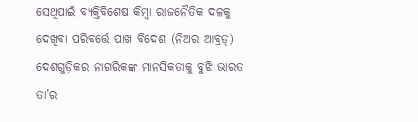ସେଥିପାଇଁ ବ୍ୟକ୍ତିବିଶେଷ କିମ୍ବା ରାଜନୈତିକ ଦଳକୁ ଦେଖିବା ପରିବର୍ତ୍ତେ ପାଖ ବିଦେଶ (ନିଅର ଆବ୍ରଡ୍) ଦେଶଗୁଡ଼ିକର ନାଗରିକଙ୍କ ମାନସିକତାକୁ ବୁଝି ଭାରତ ତା’ର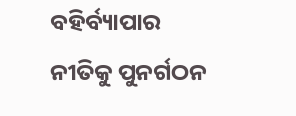ବହିର୍ବ୍ୟାପାର ନୀତିକୁ ପୁନର୍ଗଠନ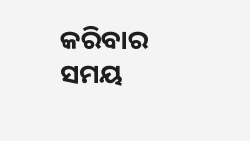କରିବାର ସମୟ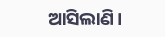ଆସିଲାଣି।